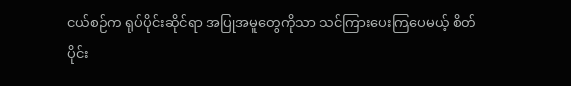ငယ်စဉ်က ရုပ်ပိုင်းဆိုင်ရာ အပြုအမူတွေကိုသာ သင်ကြားပေးကြပေမယ့် စိတ်ပိုင်း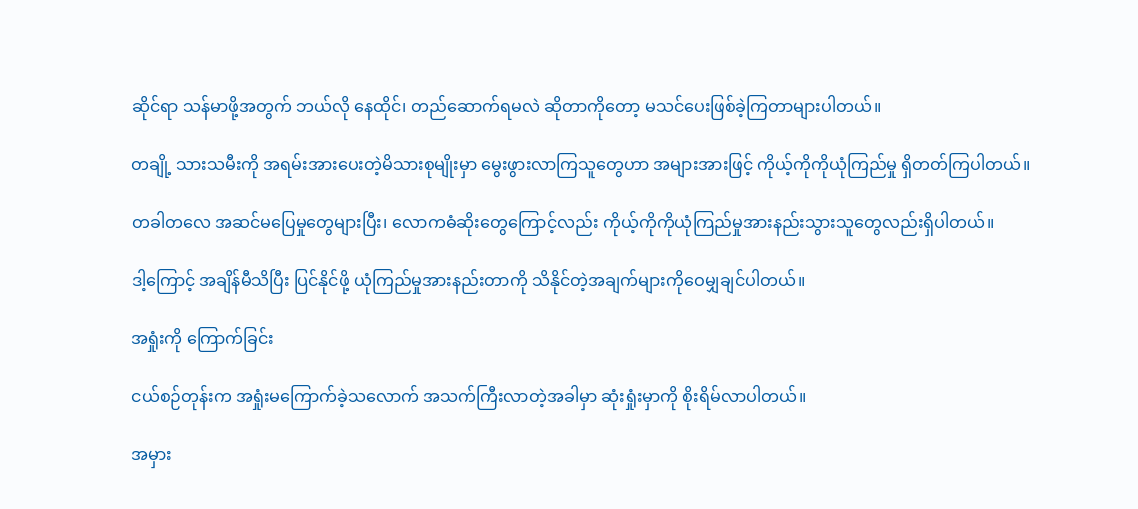ဆိုင်ရာ သန်မာဖို့အတွက် ဘယ်လို နေထိုင်၊ တည်ဆောက်ရမလဲ ဆိုတာကိုတော့ မသင်ပေးဖြစ်ခဲ့ကြတာများပါတယ်။

တချို့ သားသမီးကို အရမ်းအားပေးတဲ့မိသားစုမျိုးမှာ မွေးဖွားလာကြသူတွေဟာ အများအားဖြင့် ကိုယ့်ကိုကိုယုံကြည်မှု ရှိတတ်ကြပါတယ်။

တခါတလေ အဆင်မပြေမှုတွေများပြီး၊ လောကဓံဆိုးတွေကြောင့်လည်း ကိုယ့်ကိုကိုယုံကြည်မှုအားနည်းသွားသူတွေလည်းရှိပါတယ်။

ဒါ့ကြောင့် အချိန်မီသိပြီး ပြင်နိုင်ဖို့ ယုံကြည်မှုအားနည်းတာကို သိနိုင်တဲ့အချက်များကိုဝေမျှချင်ပါတယ်။

အရှုံးကို ကြောက်ခြင်း

ငယ်စဉ်တုန်းက အရှုံးမကြောက်ခဲ့သလောက် အသက်ကြီးလာတဲ့အခါမှာ ဆုံးရှုံးမှာကို စိုးရိမ်လာပါတယ်။

အမှား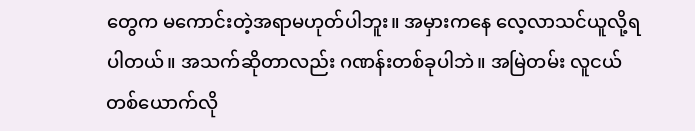တွေက မကောင်းတဲ့အရာမဟုတ်ပါဘူး။ အမှားကနေ လေ့လာသင်ယူလို့ရပါတယ်။ အသက်ဆိုတာလည်း ဂဏန်းတစ်ခုပါဘဲ။ အမြဲတမ်း လူငယ်တစ်ယောက်လို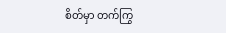စိတ်မှာ တက်ကြွ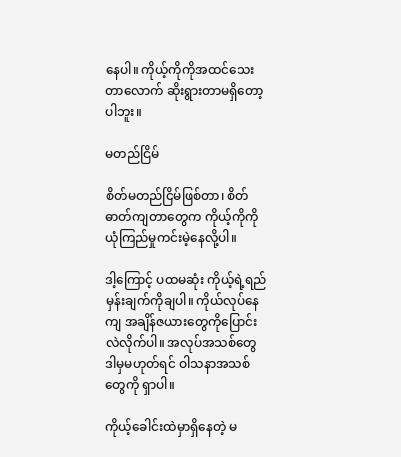နေပါ။ ကိုယ့်ကိုကိုအထင်သေးတာလောက် ဆိုးရွားတာမရှိတော့ပါဘူး။

မတည်ငြိမ်

စိတ်မတည်ငြိမ်ဖြစ်တာ၊ စိတ်ဓာတ်ကျတာတွေက ကိုယ့်ကိုကို ယုံကြည်မှုကင်းမဲ့နေလို့ပါ။

ဒါ့ကြောင့် ပထမဆုံး ကိုယ့်ရဲ့ရည်မှန်းချက်ကိုချပါ။ ကိုယ်လုပ်နေကျ အချိန်ဇယားတွေကိုပြောင်းလဲလိုက်ပါ။ အလုပ်အသစ်တွေ ဒါမှမဟုတ်ရင် ဝါသနာအသစ်တွေကို ရှာပါ။

ကိုယ့်ခေါင်းထဲမှာရှိနေတဲ့ မ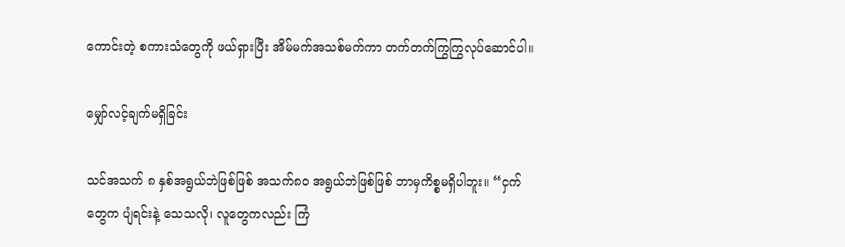ကောင်းတဲ့ စကားသံတွေကို ဖယ်ရှားပြီး အိမ်မက်အသစ်မက်ကာ တက်တက်ကြွကြွလုပ်ဆောင်ပါ။

မျှော်လင့်ချက်မရှိခြင်း

သင်အသက် ၈ နှစ်အရွယ်ဘဲဖြစ်ဖြစ် အသက်၈၀ အရွယ်ဘဲဖြစ်ဖြစ် ဘာမှကိစ္စမရှိပါဘူး။ “ငှက်တွေက ပျံရင်းနဲ့ သေသလို၊ လူတွေကလည်း ကြံ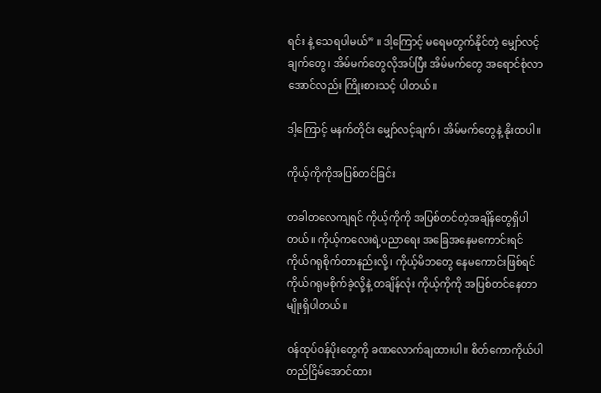ရင်း နဲ့ သေရပါမယ်” ။ ဒါ့ကြောင့် မရေမတွက်နိုင်တဲ့ မျှော်လင့်ချက်တွေ၊ အိမ်မက်တွေလိုအပ်ပြီး အိမ်မက်တွေ အရောင်စုံလာအောင်လည်း ကြိုးစားသင့် ပါတယ်။

ဒါ့ကြောင့် မနက်တိုင်း မျှော်လင့်ချက်၊ အိမ်မက်တွေနဲ့ နိုးထပါ။

ကိုယ့်ကိုကိုအပြစ်တင်ခြင်း

တခါတလေကျရင် ကိုယ့်ကိုကို အပြစ်တင်တဲ့အချိန်တွေရှိပါတယ်။ ကိုယ့်ကလေးရဲ့ပညာရေး အခြေအနေမကောင်းရင် ကိုယ်ဂရုစိုက်တာနည်းလို့၊ ကိုယ့်မိဘတွေ နေမကောင်းဖြစ်ရင် ကိုယ်ဂရုမစိုက်ခဲ့လို့နဲ့ တချိန်လုံး ကိုယ့်ကိုကို အပြစ်တင်နေတာမျိုးရှိပါတယ်။

ဝန်ထုပ်ဝန်ပိုးတွေကို ခဏလောက်ချထားပါ။ စိတ်ကောကိုယ်ပါ တည်ငြိမ်အောင်ထား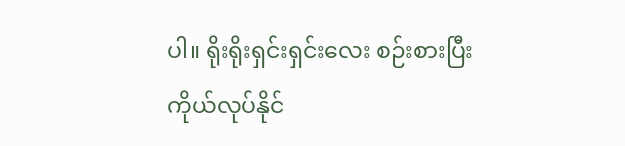ပါ။ ရိုးရိုးရှင်းရှင်းလေး စဉ်းစားပြီး ကိုယ်လုပ်နိုင်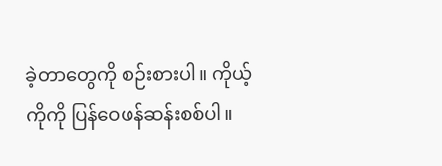ခဲ့တာတွေကို စဉ်းစားပါ။ ကိုယ့်ကိုကို ပြန်ဝေဖန်ဆန်းစစ်ပါ။